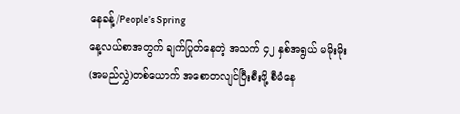နေခန့်/People’s Spring
နေ့လယ်စာအတွက် ချက်ပြုတ်နေတဲ့ အသက် ၄၂ နှစ်အရွယ် မမိုးမိုး(အမည်လွှဲ)တစ်ယောက် အစောတလျင်ပြီးစီးဖို့ စီမံနေ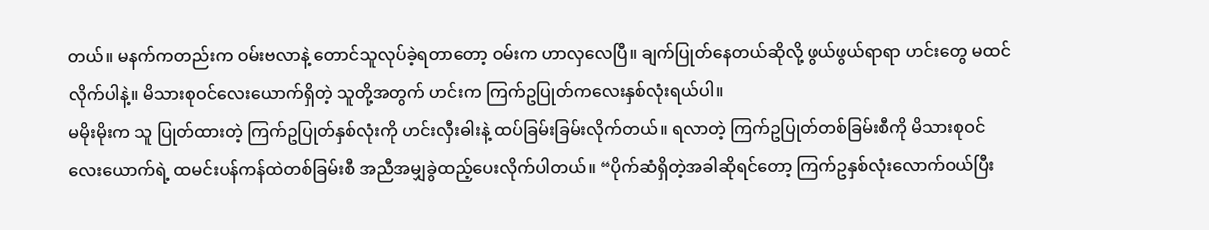တယ်။ မနက်ကတည်းက ဝမ်းဗလာနဲ့ တောင်သူလုပ်ခဲ့ရတာတော့ ဝမ်းက ဟာလှလေပြီ။ ချက်ပြုတ်နေတယ်ဆိုလို့ ဖွယ်ဖွယ်ရာရာ ဟင်းတွေ မထင်လိုက်ပါနဲ့။ မိသားစုဝင်လေးယောက်ရှိတဲ့ သူတို့အတွက် ဟင်းက ကြက်ဥပြုတ်ကလေးနှစ်လုံးရယ်ပါ။
မမိုးမိုးက သူ ပြုတ်ထားတဲ့ ကြက်ဥပြုတ်နှစ်လုံးကို ဟင်းလှီးဓါးနဲ့ ထပ်ခြမ်းခြမ်းလိုက်တယ်။ ရလာတဲ့ ကြက်ဥပြုတ်တစ်ခြမ်းစီကို မိသားစုဝင်လေးယောက်ရဲ့ ထမင်းပန်ကန်ထဲတစ်ခြမ်းစီ အညီအမျှခွဲထည့်ပေးလိုက်ပါတယ်။ “ပိုက်ဆံရှိတဲ့အခါဆိုရင်တော့ ကြက်ဥနှစ်လုံးလောက်ဝယ်ပြီး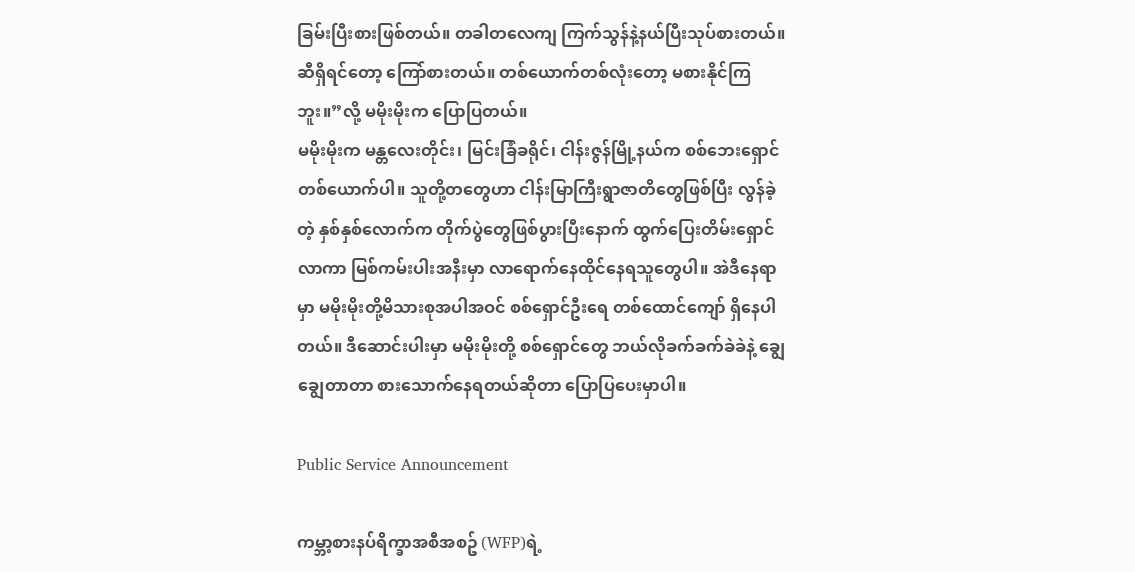ခြမ်းပြီးစားဖြစ်တယ်။ တခါတလေကျ ကြက်သွန်နဲ့နယ်ပြီးသုပ်စားတယ်။ ဆီရှိရင်တော့ ကြော်စားတယ်။ တစ်ယောက်တစ်လုံးတော့ မစားနိုင်ကြဘူး။”လို့ မမိုးမိုးက ပြောပြတယ်။
မမိုးမိုးက မန္တလေးတိုင်း၊ မြင်းခြံခရိုင်၊ ငါန်းဇွန်မြို့နယ်က စစ်ဘေးရှောင်တစ်ယောက်ပါ။ သူတို့တတွေဟာ ငါန်းမြာကြီးရွာဇာတိတွေဖြစ်ပြီး လွန်ခဲ့တဲ့ နှစ်နှစ်လောက်က တိုက်ပွဲတွေဖြစ်ပွားပြီးနောက် ထွက်ပြေးတိမ်းရှောင်လာကာ မြစ်ကမ်းပါးအနီးမှာ လာရောက်နေထိုင်နေရသူတွေပါ။ အဲဒီနေရာမှာ မမိုးမိုးတို့မိသားစုအပါအဝင် စစ်ရှောင်ဦးရေ တစ်ထောင်ကျော် ရှိနေပါတယ်။ ဒီဆောင်းပါးမှာ မမိုးမိုးတို့ စစ်ရှောင်တွေ ဘယ်လိုခက်ခက်ခဲခဲနဲ့ ချွေချွေတာတာ စားသောက်နေရတယ်ဆိုတာ ပြောပြပေးမှာပါ။

Public Service Announcement

ကမ္ဘာ့စားနပ်ရိက္ခာအစီအစဥ် (WFP)ရဲ့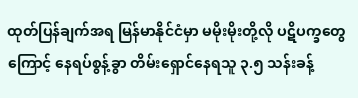ထုတ်ပြန်ချက်အရ မြန်မာနိုင်ငံမှာ မမိုးမိုးတို့လို ပဋိပက္ခတွေကြောင့် နေရပ်စွန့်ခွာ တိမ်းရှောင်နေရသူ ၃.၅ သန်းခန့်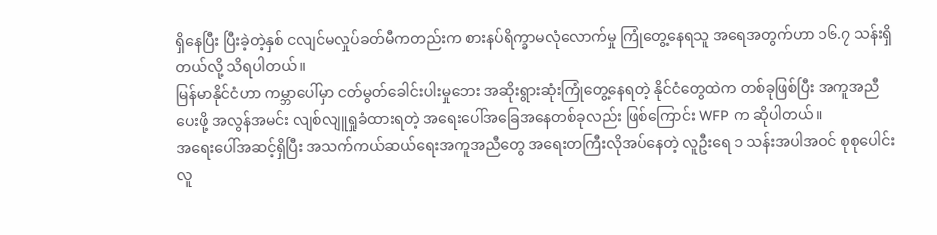ရှိနေပြီး ပြီးခဲ့တဲ့နှစ် ငလျင်မလှုပ်ခတ်မီကတည်းက စားနပ်ရိက္ခာမလုံလောက်မှု ကြုံတွေ့နေရသူ အရေအတွက်ဟာ ၁၆.၇ သန်းရှိတယ်လို့ သိရပါတယ်။
မြန်မာနိုင်ငံဟာ ကမ္ဘာပေါ်မှာ ငတ်မွတ်ခေါင်းပါးမှုဘေး အဆိုးရွားဆုံးကြုံတွေ့နေရတဲ့ နိုင်ငံတွေထဲက တစ်ခုဖြစ်ပြီး အကူအညီပေးဖို့ အလွန်အမင်း လျစ်လျူရှုခံထားရတဲ့ အရေးပေါ်အခြေအနေတစ်ခုလည်း ဖြစ်ကြောင်း WFP က ဆိုပါတယ်။
အရေးပေါ်အဆင့်ရှိပြီး အသက်ကယ်ဆယ်ရေးအကူအညီတွေ အရေးတကြီးလိုအပ်နေတဲ့ လူဦးရေ ၁ သန်းအပါအဝင် စုစုပေါင်း လူ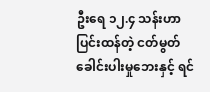ဦးရေ ၁၂.၄ သန်းဟာ ပြင်းထန်တဲ့ ငတ်မွတ်ခေါင်းပါးမှုဘေးနှင့် ရင်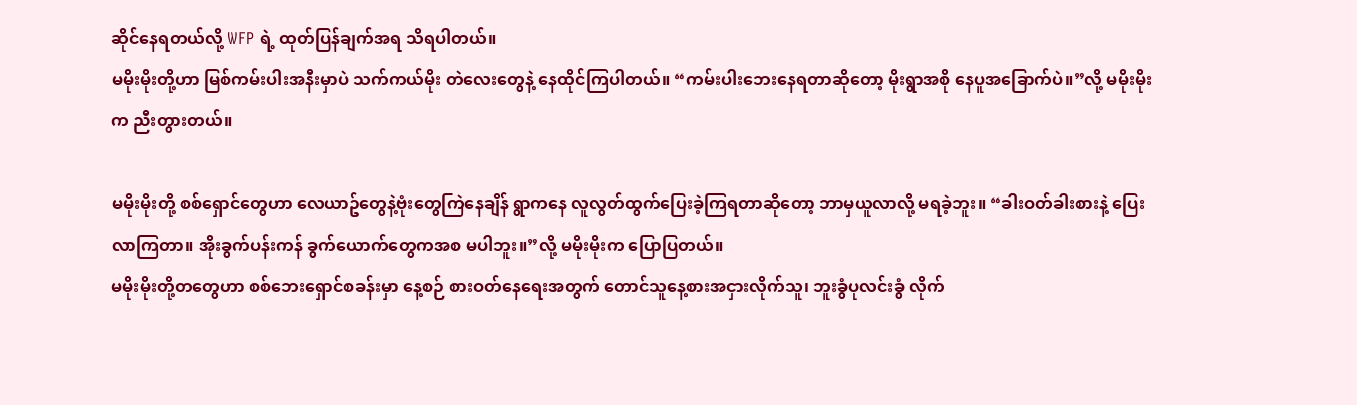ဆိုင်နေရတယ်လို့ WFP ရဲ့ ထုတ်ပြန်ချက်အရ သိရပါတယ်။
မမိုးမိုးတို့ဟာ မြစ်ကမ်းပါးအနီးမှာပဲ သက်ကယ်မိုး တဲလေးတွေနဲ့ နေထိုင်ကြပါတယ်။ “ကမ်းပါးဘေးနေရတာဆိုတော့ မိုးရွာအစို နေပူအခြောက်ပဲ။”လို့ မမိုးမိုးက ညီးတွားတယ်။

မမိုးမိုးတို့ စစ်ရှောင်တွေဟာ လေယာဥ်တွေနဲ့ဗုံးတွေကြဲနေချိန် ရွာကနေ လူလွတ်ထွက်ပြေးခဲ့ကြရတာဆိုတော့ ဘာမှယူလာလို့ မရခဲ့ဘူး။ “ခါးဝတ်ခါးစားနဲ့ ပြေးလာကြတာ။ အိုးခွက်ပန်းကန် ခွက်ယောက်တွေကအစ မပါဘူး။”လို့ မမိုးမိုးက ပြောပြတယ်။
မမိုးမိုးတို့တတွေဟာ စစ်ဘေးရှောင်စခန်းမှာ နေ့စဉ် စားဝတ်နေရေးအတွက် တောင်သူနေ့စားအငှားလိုက်သူ၊ ဘူးခွံပုလင်းခွံ လိုက်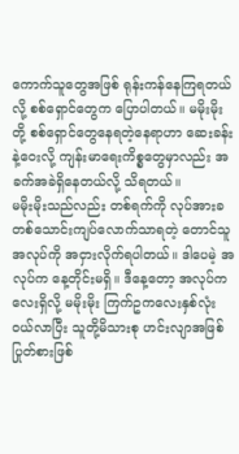ကောက်သူတွေအဖြစ် ရုန်းကန်နေကြရတယ်လို့ စစ်ရှောင်တွေက ပြောပါတယ်။ မမိုးမိုးတို့ စစ်ရှောင်တွေနေရတဲ့နေရာဟာ ဆေးခန်းနဲ့ဝေးလို့ ကျန်းမာရေးကိစ္စတွေမှာလည်း အခက်အခဲရှိနေတယ်လို့ သိရတယ်။
မမိုးမိုးသည်လည်း တစ်ရက်ကို လုပ်အားခ တစ်သောင်းကျပ်လောက်သာရတဲ့ တောင်သူအလုပ်ကို အငှားလိုက်ရပါတယ်။ ဒါပေမဲ့ အလုပ်က နေ့တိုင်းမရှိ။ ဒီနေ့တော့ အလုပ်ကလေးရှိလို့ မမိုးမိုး ကြက်ဥကလေးနှစ်လုံး ဝယ်လာပြီး သူတို့မိသားစု ဟင်းလျာအဖြစ် ပြုတ်စားဖြစ်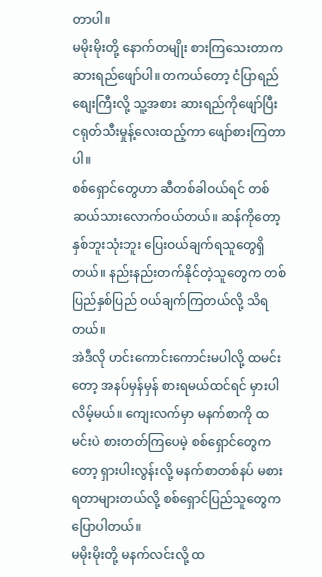တာပါ။
မမိုးမိုးတို့ နောက်တမျိုး စားကြသေးတာက ဆားရည်ဖျော်ပါ။ တကယ်တော့ ငံပြာရည်စျေးကြီးလို့ သူ့အစား ဆားရည်ကိုဖျော်ပြီး ငရုတ်သီးမှုန့်လေးထည့်ကာ ဖျော်စားကြတာပါ။
စစ်ရှောင်တွေဟာ ဆီတစ်ခါဝယ်ရင် တစ်ဆယ်သားလောက်ဝယ်တယ်။ ဆန်ကိုတော့ နှစ်ဘူးသုံးဘူး ပြေးဝယ်ချက်ရသူတွေရှိတယ်။ နည်းနည်းတက်နိုင်တဲ့သူတွေက တစ်ပြည်နှစ်ပြည် ဝယ်ချက်ကြတယ်လို့ သိရတယ်။
အဲဒီလို ဟင်းကောင်းကောင်းမပါလို့ ထမင်းတော့ အနပ်မှန်မှန် စားရမယ်ထင်ရင် မှားပါလိမ့်မယ်။ ကျေးလက်မှာ မနက်စာကို ထမင်းပဲ စားတတ်ကြပေမဲ့ စစ်ရှောင်တွေကတော့ ရှားပါးလွန်းလို့ မနက်စာတစ်နပ် မစားရတာများတယ်လို့ စစ်ရှောင်ပြည်သူတွေက ပြောပါတယ်။
မမိုးမိုးတို့ မနက်လင်းလို့ ထ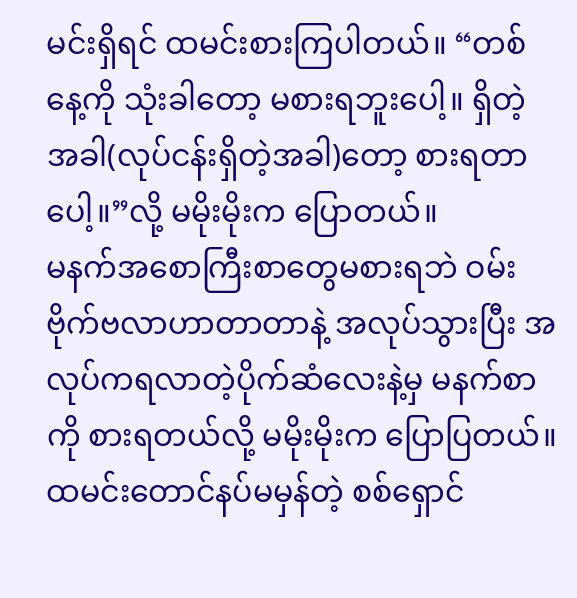မင်းရှိရင် ထမင်းစားကြပါတယ်။ “တစ်နေ့ကို သုံးခါတော့ မစားရဘူးပေါ့။ ရှိတဲ့အခါ(လုပ်ငန်းရှိတဲ့အခါ)တော့ စားရတာပေါ့။”လို့ မမိုးမိုးက ပြောတယ်။
မနက်အစောကြီးစာတွေမစားရဘဲ ဝမ်းဗိုက်ဗလာဟာတာတာနဲ့ အလုပ်သွားပြီး အလုပ်ကရလာတဲ့ပိုက်ဆံလေးနဲ့မှ မနက်စာကို စားရတယ်လို့ မမိုးမိုးက ပြောပြတယ်။
ထမင်းတောင်နပ်မမှန်တဲ့ စစ်ရှောင်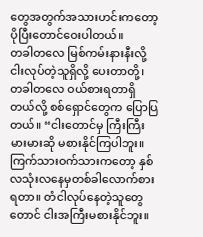တွေအတွက်အသားဟင်းကတော့ ပိုပြီးတောင်ဝေးပါတယ်။
တခါတလေ မြစ်ကမ်းနားနီးလို့ ငါးလုပ်တဲ့သူရှိလို့ ပေးတာတို့၊ တခါတလေ ဝယ်စားရတာရှိတယ်လို့ စစ်ရှောင်တွေက ပြောပြတယ်။ “ငါးတောင်မှ ကြီးကြီးမားမားဆို မစားနိုင်ကြပါဘူး။ ကြက်သားဝက်သားကတော့ နှစ်လသုံးလနေမှတစ်ခါလောက်စားရတာ။ တံငါလုပ်နေတဲ့သူတွေတောင် ငါးအကြီးမစားနိုင်ဘူး။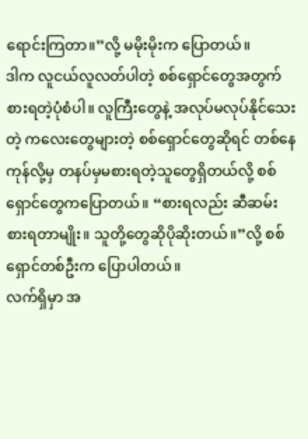ရောင်းကြတာ။”လို့ မမိုးမိုးက ပြောတယ်။
ဒါက လူငယ်လူလတ်ပါတဲ့ စစ်ရှောင်တွေအတွက် စားရတဲ့ပုံစံပါ။ လူကြီးတွေနဲ့ အလုပ်မလုပ်နိုင်သေးတဲ့ ကလေးတွေများတဲ့ စစ်ရှောင်တွေဆိုရင် တစ်နေကုန်လို့မှ တနပ်မှမစားရတဲ့သူတွေရှိတယ်လို့ စစ်ရှောင်တွေကပြောတယ်။ “စားရလည်း ဆီဆမ်းစားရတာမျိုး။ သူတို့တွေဆိုပိုဆိုးတယ်။”လို့ စစ်ရှောင်တစ်ဦးက ပြောပါတယ်။
လက်ရှိမှာ အ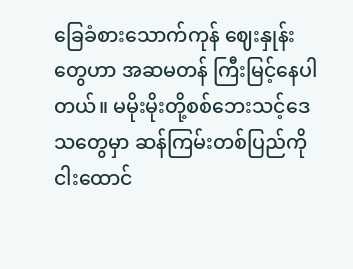ခြေခံစားသောက်ကုန် ဈေးနှုန်းတွေဟာ အဆမတန် ကြီးမြင့်နေပါတယ်။ မမိုးမိုးတို့စစ်ဘေးသင့်ဒေသတွေမှာ ဆန်ကြမ်းတစ်ပြည်ကို ငါးထောင်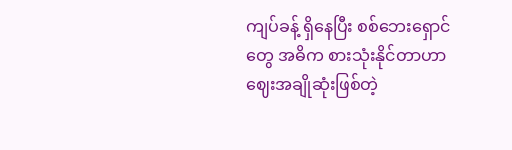ကျပ်ခန့် ရှိနေပြီး စစ်ဘေးရှောင်တွေ အဓိက စားသုံးနိုင်တာဟာ ဈေးအချိုဆုံးဖြစ်တဲ့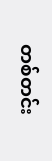တစ်တင်း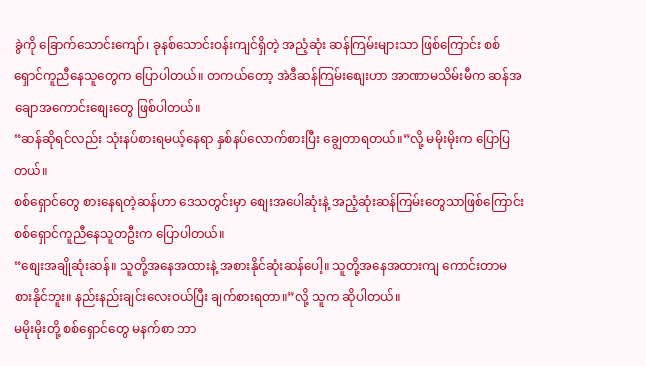ခွဲကို ခြောက်သောင်းကျော်၊ ခုနစ်သောင်းဝန်းကျင်ရှိတဲ့ အညံ့ဆုံး ဆန်ကြမ်းများသာ ဖြစ်ကြောင်း စစ်ရှောင်ကူညီနေသူတွေက ပြောပါတယ်။ တကယ်တော့ အဲဒီဆန်ကြမ်းစျေးဟာ အာဏာမသိမ်းမီက ဆန်အချောအကောင်းစျေးတွေ ဖြစ်ပါတယ်။
“ဆန်ဆိုရင်လည်း သုံးနပ်စားရမယ့်နေရာ နှစ်နပ်လောက်စားပြီး ချွေတာရတယ်။”လို့ မမိုးမိုးက ပြောပြတယ်။
စစ်ရှောင်တွေ စားနေရတဲ့ဆန်ဟာ ဒေသတွင်းမှာ စျေးအပေါဆုံးနဲ့ အညံ့ဆုံးဆန်ကြမ်းတွေသာဖြစ်ကြောင်း စစ်ရှောင်ကူညီနေသူတဦးက ပြောပါတယ်။
“စျေးအချိုဆုံးဆန်။ သူတို့အနေအထားနဲ့ အစားနိုင်ဆုံးဆန်ပေါ့။ သူတို့အနေအထားကျ ကောင်းတာမစားနိုင်ဘူး။ နည်းနည်းချင်းလေးဝယ်ပြီး ချက်စားရတာ။”လို့ သူက ဆိုပါတယ်။
မမိုးမိုးတို့ စစ်ရှောင်တွေ မနက်စာ ဘာ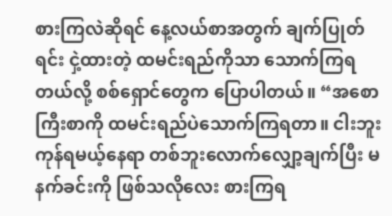စားကြလဲဆိုရင် နေ့လယ်စာအတွက် ချက်ပြုတ်ရင်း ငှဲ့ထားတဲ့ ထမင်းရည်ကိုသာ သောက်ကြရတယ်လို့ စစ်ရှောင်တွေက ပြောပါတယ်။ “အစောကြီးစာကို ထမင်းရည်ပဲသောက်ကြရတာ။ ငါးဘူးကုန်ရမယ့်နေရာ တစ်ဘူးလောက်လျှော့ချက်ပြီး မနက်ခင်းကို ဖြစ်သလိုလေး စားကြရ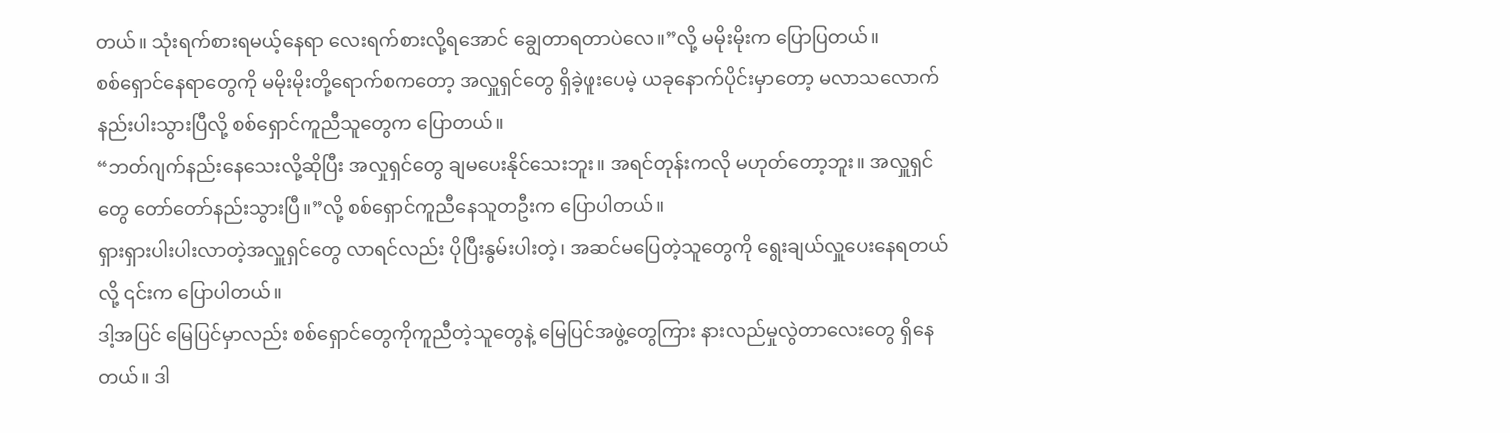တယ်။ သုံးရက်စားရမယ့်နေရာ လေးရက်စားလို့ရအောင် ချွေတာရတာပဲလေ။”လို့ မမိုးမိုးက ပြောပြတယ်။
စစ်ရှောင်နေရာတွေကို မမိုးမိုးတို့ရောက်စကတော့ အလှူရှင်တွေ ရှိခဲ့ဖူးပေမဲ့ ယခုနောက်ပိုင်းမှာတော့ မလာသလောက်နည်းပါးသွားပြီလို့ စစ်ရှောင်ကူညီသူတွေက ပြောတယ်။
“ဘတ်ဂျက်နည်းနေသေးလို့ဆိုပြီး အလှုရှင်တွေ ချမပေးနိုင်သေးဘူး။ အရင်တုန်းကလို မဟုတ်တော့ဘူး။ အလှူရှင်တွေ တော်တော်နည်းသွားပြီ။”လို့ စစ်ရှောင်ကူညီနေသူတဦးက ပြောပါတယ်။
ရှားရှားပါးပါးလာတဲ့အလှူရှင်တွေ လာရင်လည်း ပိုပြီးနွမ်းပါးတဲ့၊ အဆင်မပြေတဲ့သူတွေကို ရွေးချယ်လှူပေးနေရတယ်လို့ ၎င်းက ပြောပါတယ်။
ဒါ့အပြင် မြေပြင်မှာလည်း စစ်ရှောင်တွေကိုကူညီတဲ့သူတွေနဲ့ မြေပြင်အဖွဲ့တွေကြား နားလည်မှုလွဲတာလေးတွေ ရှိနေတယ်။ ဒါ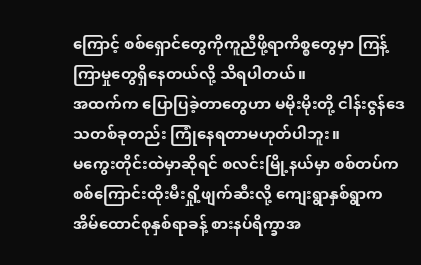ကြောင့် စစ်ရှောင်တွေကိုကူညီဖို့ရာကိစ္စတွေမှာ ကြန့်ကြာမှုတွေရှိနေတယ်လို့ သိရပါတယ်။
အထက်က ပြောပြခဲ့တာတွေဟာ မမိုးမိုးတို့ ငါန်းဇွန်ဒေသတစ်ခုတည်း ကြုံနေရတာမဟုတ်ပါဘူး။
မကွေးတိုင်းထဲမှာဆိုရင် စလင်းမြို့နယ်မှာ စစ်တပ်က စစ်ကြောင်းထိုးမီးရှို့ဖျက်ဆီးလို့ ကျေးရွာနှစ်ရွာက အိမ်ထောင်စုနှစ်ရာခန့် စားနပ်ရိက္ခာအ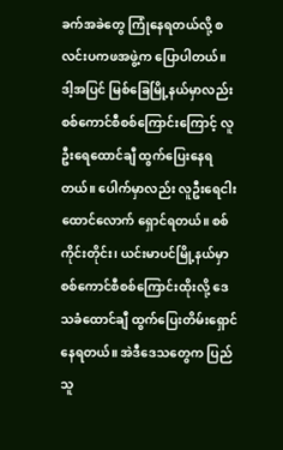ခက်အခဲတွေ ကြုံနေရတယ်လို့ စလင်းပကဖအဖွဲ့က ပြောပါတယ်။
ဒါ့အပြင် မြစ်ခြေမြို့နယ်မှာလည်း စစ်ကောင်စီစစ်ကြောင်းကြောင့် လူဦးရေထောင်ချီ ထွက်ပြေးနေရတယ်။ ပေါက်မှာလည်း လူဦးရေငါးထောင်လောက် ရှောင်ရတယ်။ စစ်ကိုင်းတိုင်း၊ ယင်းမာပင်မြို့နယ်မှာ စစ်ကောင်စီစစ်ကြောင်းထိုးလို့ ဒေသခံထောင်ချီ ထွက်ပြေးတိမ်းရှောင်နေရတယ်။ အဲဒီဒေသတွေက ပြည်သူ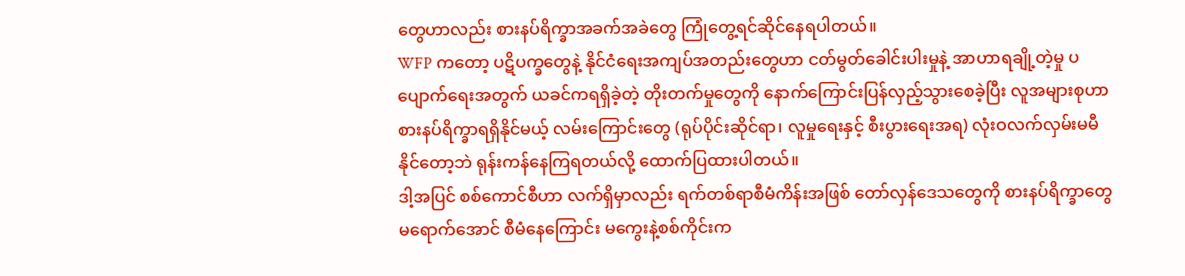တွေဟာလည်း စားနပ်ရိက္ခာအခက်အခဲတွေ ကြုံတွေ့ရင်ဆိုင်နေရပါတယ်။
WFP ကတော့ ပဋိပက္ခတွေနဲ့ နိုင်ငံရေးအကျပ်အတည်းတွေဟာ ငတ်မွတ်ခေါင်းပါးမှုနဲ့ အာဟာရချို့တဲ့မှု ပပျောက်ရေးအတွက် ယခင်ကရရှိခဲ့တဲ့ တိုးတက်မှုတွေကို နောက်ကြောင်းပြန်လှည့်သွားစေခဲ့ပြီး လူအများစုဟာ စားနပ်ရိက္ခာရရှိနိုင်မယ့် လမ်းကြောင်းတွေ (ရုပ်ပိုင်းဆိုင်ရာ၊ လူမှုရေးနှင့် စီးပွားရေးအရ) လုံးဝလက်လှမ်းမမီနိုင်တော့ဘဲ ရုန်းကန်နေကြရတယ်လို့ ထောက်ပြထားပါတယ်။
ဒါ့အပြင် စစ်ကောင်စီဟာ လက်ရှိမှာလည်း ရက်တစ်ရာစီမံကိန်းအဖြစ် တော်လှန်ဒေသတွေကို စားနပ်ရိက္ခာတွေမရောက်အောင် စီမံနေကြောင်း မကွေးနဲ့စစ်ကိုင်းက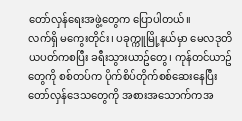တော်လှန်ရေးအဖွဲ့တွေက ပြောပါတယ်။
လက်ရှိ မကွေးတိုင်း၊ ပခုက္ကူမြို့နယ်မှာ မေလဒုတိယပတ်ကစပြီး ခရီးသွားယာဥ်တွေ၊ ကုန်တင်ယာဥ်တွေကို စစ်တပ်က ပိုက်စိပ်တိုက်စစ်ဆေးနေပြီး တော်လှန်ဒေသတွေကို အစားအသောက်ကအ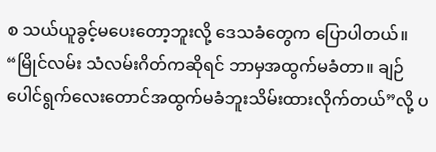စ သယ်ယူခွင့်မပေးတော့ဘူးလို့ ဒေသခံတွေက ပြောပါတယ်။
“မြိုင်လမ်း သံလမ်းဂိတ်ကဆိုရင် ဘာမှအထွက်မခံတာ။ ချဉ်ပေါင်ရွက်လေးတောင်အထွက်မခံဘူးသိမ်းထားလိုက်တယ်”လို့ ပ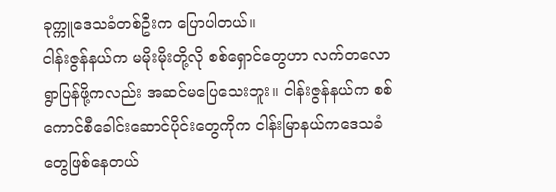ခုက္ကူဒေသခံတစ်ဦးက ပြောပါတယ်။
ငါန်းဇွန်နယ်က မမိုးမိုးတို့လို စစ်ရှောင်တွေဟာ လက်တလော ရွာပြန်ဖို့ကလည်း အဆင်မပြေသေးဘူး။ ငါန်းဇွန်နယ်က စစ်ကောင်စီခေါင်းဆောင်ပိုင်းတွေကိုက ငါန်းမြာနယ်ကဒေသခံတွေဖြစ်နေတယ်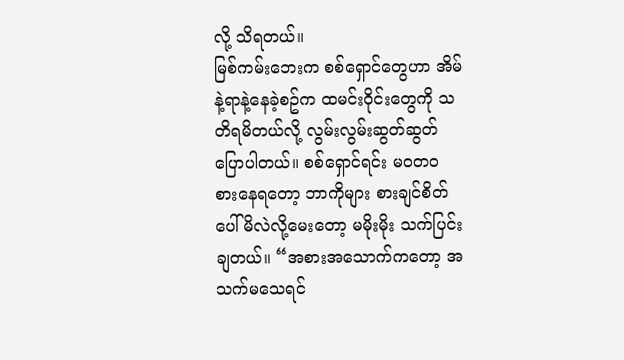လို့ သိရတယ်။
မြစ်ကမ်းဘေးက စစ်ရှောင်တွေဟာ အိမ်နဲ့ရာနဲ့နေခဲ့စဥ်က ထမင်းဝိုင်းတွေကို သတိရမိတယ်လို့ လွမ်းလွမ်းဆွတ်ဆွတ် ပြောပါတယ်။ စစ်ရှောင်ရင်း မဝတဝ စားနေရတော့ ဘာကိုများ စားချင်စိတ်ပေါ်မိလဲလို့မေးတော့ မမိုးမိုး သက်ပြင်းချတယ်။ “အစားအသောက်ကတော့ အသက်မသေရင်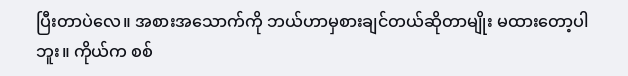ပြီးတာပဲလေ။ အစားအသောက်ကို ဘယ်ဟာမှစားချင်တယ်ဆိုတာမျိုး မထားတော့ပါဘူး။ ကိုယ်က စစ်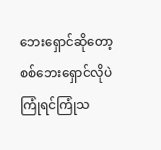ဘေးရှောင်ဆိုတော့ စစ်ဘေးရှောင်လိုပဲ ကြုံရင်ကြုံသ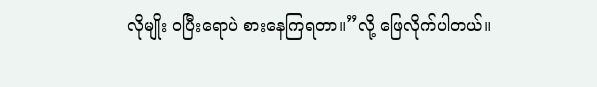လိုမျိုး ဝပြီးရောပဲ စားနေကြရတာ။”လို့ ဖြေလိုက်ပါတယ်။